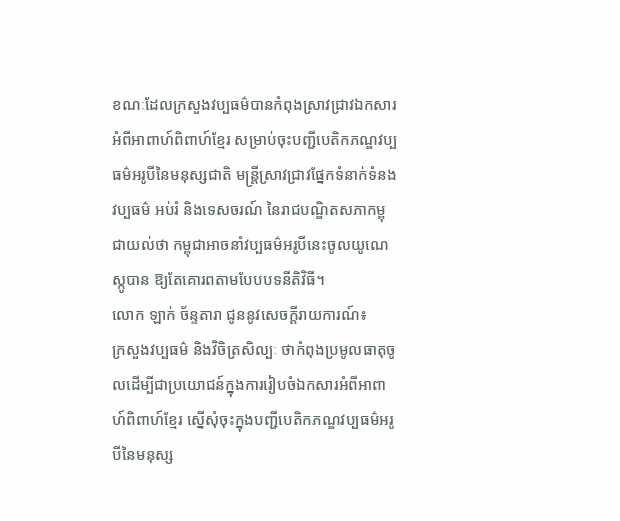ខណៈដែលក្រសួងវប្បធម៌បានកំពុងស្រាវជ្រាវឯកសារអំពីអាពាហ៍ពិពាហ៍ខ្មែរ សម្រាប់ចុះបញ្ជីបេតិកភណ្ឌវប្បធម៌អរូបីនៃមនុស្សជាតិ មន្ដ្រីស្រាវជ្រាវផ្នែកទំនាក់ទំនង វប្បធម៌ អប់រំ និងទេសចរណ៍ នៃរាជបណ្ឌិតសភាកម្ពុជាយល់ថា កម្ពុជាអាចនាំវប្បធម៌អរូបីនេះចូលយូណេស្កូបាន ឱ្យតែគោរពតាមបែបបទនីតិវិធី។
លោក ឡាក់ ច័ន្ទតារា ជូននូវសេចក្ដីរាយការណ៍៖
ក្រសួងវប្បធម៌ និងវិចិត្រសិល្បៈ ថាកំពុងប្រមូលធាតុចូលដើម្បីជាប្រយោជន៍ក្នុងការរៀបចំឯកសារអំពីអាពាហ៍ពិពាហ៍ខ្មែរ ស្នើសុំចុះក្នុងបញ្ជីបេតិកភណ្ឌវប្បធម៌អរូបីនៃមនុស្ស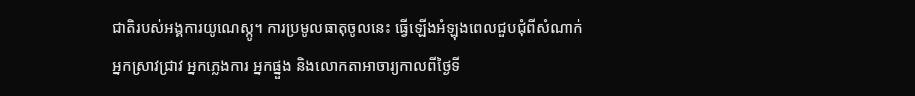ជាតិរបស់អង្គការយូណេស្កូ។ ការប្រមូលធាតុចូលនេះ ធ្វើឡើងអំឡុងពេលជួបជុំពីសំណាក់អ្នកស្រាវជ្រាវ អ្នកភ្លេងការ អ្នកផ្នួង និងលោកតាអាចារ្យកាលពីថ្ងៃទី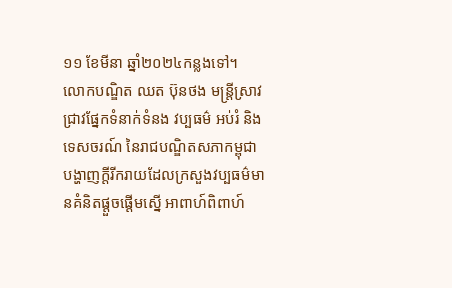១១ ខែមីនា ឆ្នាំ២០២៤កន្លងទៅ។
លោកបណ្ឌិត ឈត ប៊ុនថង មន្ដ្រីស្រាវជ្រាវផ្នែកទំនាក់ទំនង វប្បធម៌ អប់រំ និងទេសចរណ៍ នៃរាជបណ្ឌិតសភាកម្ពុជាបង្ហាញក្ដីរីករាយដែលក្រសួងវប្បធម៌មានគំនិតផ្ដួចផ្ដើមស្នើ អាពាហ៍ពិពាហ៍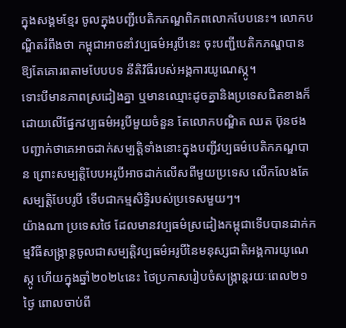ក្នុងសង្គមខ្មែរ ចូលក្នុងបញ្ជីបេតិកភណ្ឌពិភពលោកបែបនេះ។ លោកបណ្ឌិតរំពឹងថា កម្ពុជាអាចនាំវប្បធម៌អរូបីនេះ ចុះបញ្ជីបេតិកភណ្ឌបាន ឱ្យតែគោរពតាមបែបបទ នីតិវិធីរបស់អង្គការយូណេស្កូ។
ទោះបីមានភាពស្រដៀងគ្នា ឬមានឈ្មោះដូចគ្នានិងប្រទេសជិតខាងក៏ដោយលើផ្នែកវប្បធម៌អរូបីមួយចំនួន តែលោកបណ្ឌិត ឈត ប៊ុនថង បញ្ជាក់ថាគេអាចដាក់សម្បត្តិទាំងនោះក្នុងបញ្ជីវប្បធម៌បេតិកភណ្ឌបាន ព្រោះសម្បត្តិបែបអរូបីអាចដាក់លើសពីមួយប្រទេស លើកលែងតែសម្បត្តិបែបរូបី ទើបជាកម្មសិទ្ធិរបស់ប្រទេសមួយៗ។
យ៉ាងណា ប្រទេសថៃ ដែលមានវប្បធម៌ស្រដៀងកម្ពុជាទើបបានដាក់កម្មវិធីសង្ក្រាន្ដចូលជាសម្បត្តិវប្បធម៌អរូបីនៃមនុស្សជាតិអង្គការយូណេស្កូ ហើយក្នុងឆ្នាំ២០២៤នេះ ថៃប្រកាសរៀបចំសង្ក្រាន្ដរយៈពេល២១ ថ្ងៃ ពោលចាប់ពី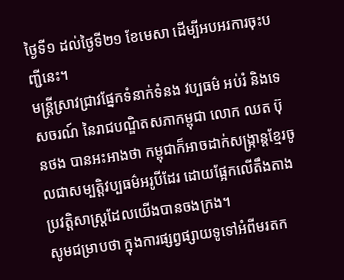ថ្ងៃទី១ ដល់ថ្ងៃទី២១ ខែមេសា ដើម្បីអបអរការចុះបញ្ជីនេះ។
មន្ដ្រីស្រាវជ្រាវផ្នែកទំនាក់ទំនង វប្បធម៌ អប់រំ និងទេសចរណ៍ នៃរាជបណ្ឌិតសភាកម្ពុជា លោក ឈត ប៊ុនថង បានអះអាងថា កម្ពុជាក៏អាចដាក់សង្ក្រាន្ដខ្មែរចូលជាសម្បត្តិវប្បធម៌អរូបីដែរ ដោយផ្អែកលើតឹងតាងប្រវត្តិសាស្ដ្រដែលយើងបានចងក្រង។
សូមជម្រាបថា ក្នុងការផ្សព្វផ្សាយទូទៅអំពីមរតក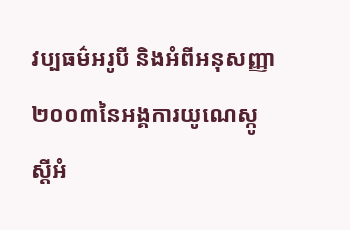វប្បធម៌អរូបី និងអំពីអនុសញ្ញា២០០៣នៃអង្គការយូណេស្កូ ស្តីអំ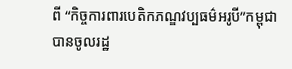ពី “កិច្ចការពារបេតិកភណ្ឌវប្បធម៌អរូបី”កម្ពុជាបានចូលរដ្ឋ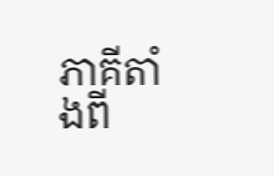ភាគីតាំងពី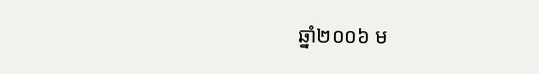ឆ្នាំ២០០៦ ម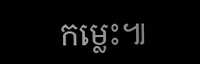កម្លេះ៕